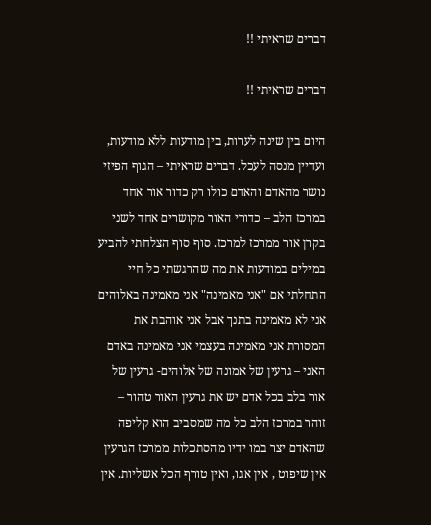דברים שראיתי !!

דברים שראיתי !!

היום בין שינה לערות, בין מודעות ללא מודעות, ועדיין מנסה לעכל. דברים שראיתי – הגוף הפיזי נושר מהאדם והאדם כולו רק כדור אור אחד במרכז הלב – כדורי האור מקושרים אחד לשני בקרן אור ממרכז למרכז. סוף סוף הצלחתי להביע במילים במודעות את מה שהרגשתי כל חיי התחלתי אם "אני מאמינה" אני מאמינה באלוהים אני לא מאמינה בתנך אבל אני אוהבת את המסורת אני מאמינה בעצמי אני מאמינה באדם האני – גרעין של אמונה של אלוהים- גרעין של אור בלב בכל אדם יש את גרעין האור טהור – זוהר במרכז הלב כל מה שמסביב הוא קליפה שהאדם יצר במו ידיו מהסתכלות ממרכז הגרעין אין שיפוט , אין אגו, ואין טורף הכל אשליות. אין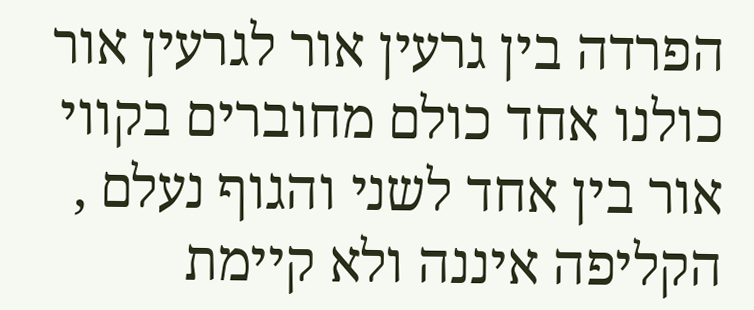הפרדה בין גרעין אור לגרעין אור כולנו אחד כולם מחוברים בקווי אור בין אחד לשני והגוף נעלם , הקליפה איננה ולא קיימת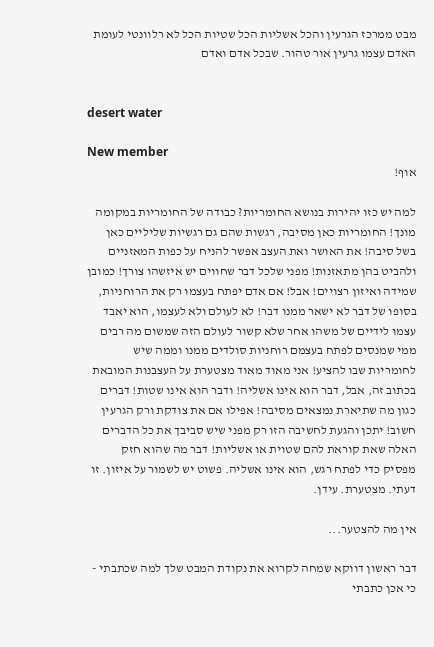מבט ממרכז הגרעין והכל אשליות הכל שטיות הכל לא רלוונטי לעומת האדם עצמו גרעין אור טהור. שבכל אדם ואדם


desert water

New member
אוף!

למה יש כזו יהירות בנושא החומריות? כבודה של החומריות במקומה מונך! החומריות כאן מסיבה, רגשות שהם גם רגשיות שליליים כאן בשל סיבה! את האושר ואת העצב אפשר להניח על כפות המאזניים ולהביט בהן מתאזנות! מפני שלכל דבר שחווים יש איזשהו צורך! כמובן שמידה ואיזון רצויים! אבל! אם אדם יפתח בעצמו רק את הרוחניות, בסופו של דבר לא ישאר ממנו דבר! לא לעולם ולא לעצמו, הוא יאבד עצמו לידיים של משהו אחר שלא קשור לעולם הזה שמשום מה רבים ממי שמנסים לפתח בעצמם רוחניות סולדים ממנו וממה שיש לחומריות שבו להציע! אני מאוד מאוד מצטערת על העצבנות המובאת בכתוב זה, אבל, דבר הוא אינו אשליה! ודבר הוא אינו שטות! דברים כגון מה שתיארת נמצאים מסיבה! אפילו אם את צודקת ורק הגרעין חשוב! יתכן והגעת לחשיבה הזו רק מפני שיש סביבך את כל הדברים האלה שאת קוראת להם שטוית או אשליות! דבר מה שהוא חזק מפסיק כדי לפתח רגש, הוא אינו אשליה. פשוט יש לשמור על איזון. זו דעתי. מצטערת. עידן.

אין מה להצטער...

דבר ראשון דווקא שמחה לקרוא את נקודת המבט שלך למה שכתבתי - כי אכן כתבתי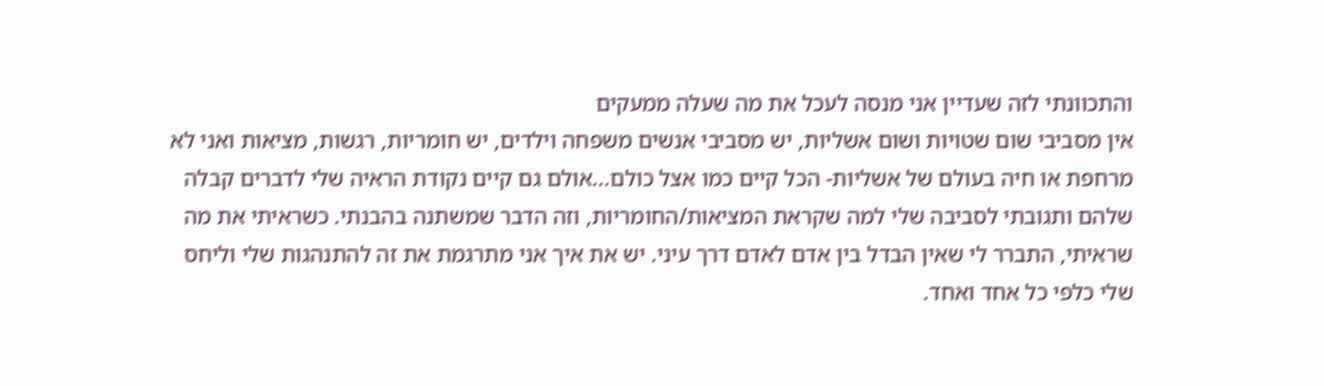והתכוונתי לזה שעדיין אני מנסה לעכל את מה שעלה ממעקים
אין מסביבי שום שטויות ושום אשליות, יש מסביבי אנשים משפחה וילדים, יש חומריות, רגשות, מציאות ואני לא מרחפת או חיה בעולם של אשליות- הכל קיים כמו אצל כולם...אולם גם קיים נקודת הראיה שלי לדברים קבלה שלהם ותגובתי לסביבה שלי למה שקראת המציאות/החומריות, וזה הדבר שמשתנה בהבנתי. כשראיתי את מה שראיתי, התברר לי שאין הבדל בין אדם לאדם דרך עיני. יש את איך אני מתרגמת את זה להתנהגות שלי וליחס שלי כלפי כל אחד ואחד.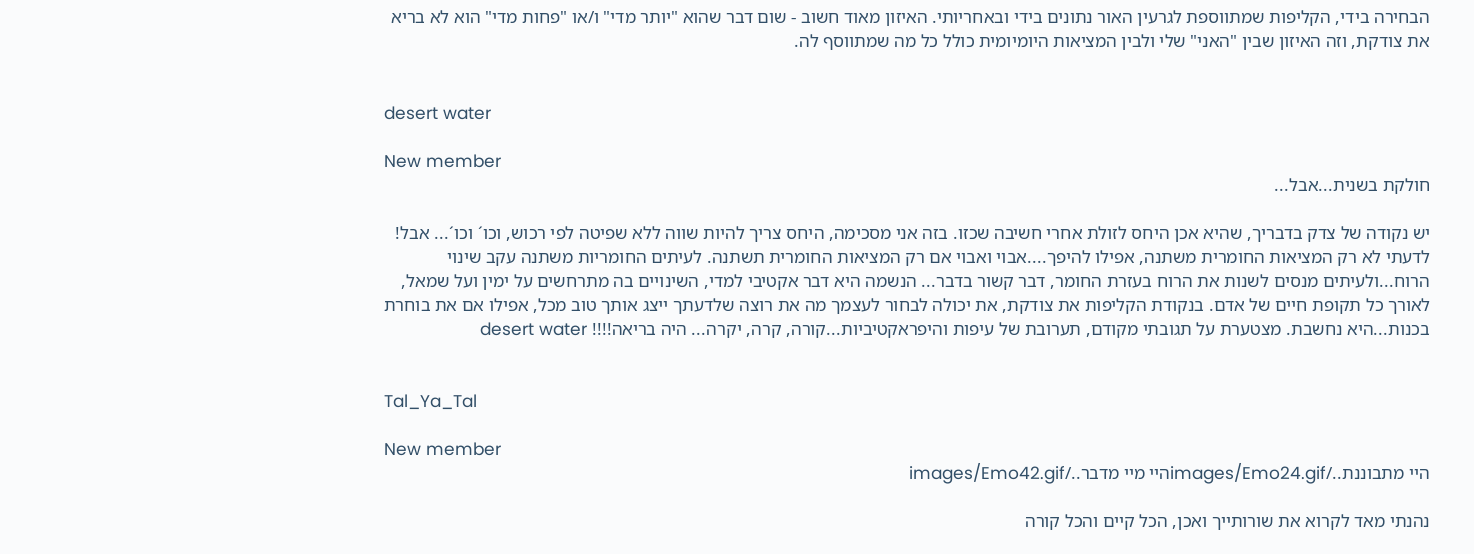הבחירה בידי, הקליפות שמתווספת לגרעין האור נתונים בידי ובאחריותי. האיזון מאוד חשוב - שום דבר שהוא "יותר מדי" ו/או "פחות מדי" הוא לא בריא את צודקת, וזה האיזון שבין "האני" שלי ולבין המציאות היומיומית כולל כל מה שמתווסף לה.


desert water

New member
חולקת בשנית...אבל...

יש נקודה של צדק בדבריך, שהיא אכן היחס לזולת אחרי חשיבה שכזו. בזה אני מסכימה, היחס צריך להיות שווה ללא שפיטה לפי רכוש, וכו´ וכו´... אבל! לדעתי לא רק המציאות החומרית משתנה, אפילו להיפך....אבוי ואבוי אם רק המציאות החומרית תשתנה. לעיתים החומריות משתנה עקב שינוי הרוח...ולעיתים מנסים לשנות את הרוח בעזרת החומר, דבר קשור בדבר... הנשמה היא דבר אקטיבי למדי, השינויים בה מתרחשים על ימין ועל שמאל, לאורך כל תקופת חיים של אדם. בנקודת הקליפות את צודקת, את יכולה לבחור לעצמך מה את רוצה שלדעתך ייצג אותך טוב מכל, אפילו אם את בוחרת בכנות...היא נחשבת. מצטערת על תגובתי מקודם, תערובת של עיפות והיפראקטיביות...קורה, קרה, יקרה... היה בריאה!!!! desert water


Tal_Ya_Tal

New member
היי מתבוננת../images/Emo24.gifהיי מיי מדבר../images/Emo42.gif

נהנתי מאד לקרוא את שורותייך ואכן, הכל קיים והכל קורה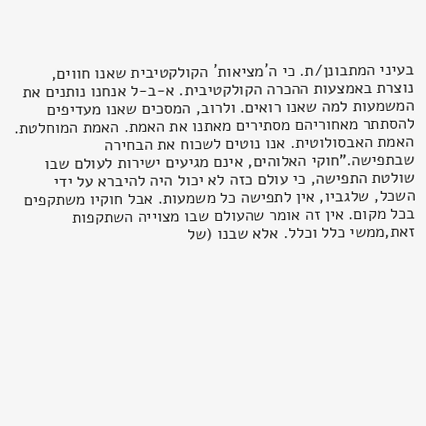בעיני המתבונן/ת. כי ה´מציאות´ הקולקטיבית שאנו חווים, נוצרת באמצעות ההכרה הקולקטיבית. א-ב-ל אנחנו נותנים את המשמעות למה שאנו רואים. ולרוב, המסכים שאנו מעדיפים להסתתר מאחוריהם מסתירים מאתנו את האמת. האמת המוחלטת. האמת האבסולוטית. אנו נוטים לשכוח את הבחירה שבתפישה."חוקי האלוהים, אינם מגיעים ישירות לעולם שבו שולטת התפישה, כי עולם כזה לא יכול היה להיברא על ידי השכל, שלגביו, אין לתפישה כל משמעות. אבל חוקיו משתקפים בכל מקום. אין זה אומר שהעולם שבו מצוייה השתקפות זאת,ממשי כלל וכלל. אלא שבנו (של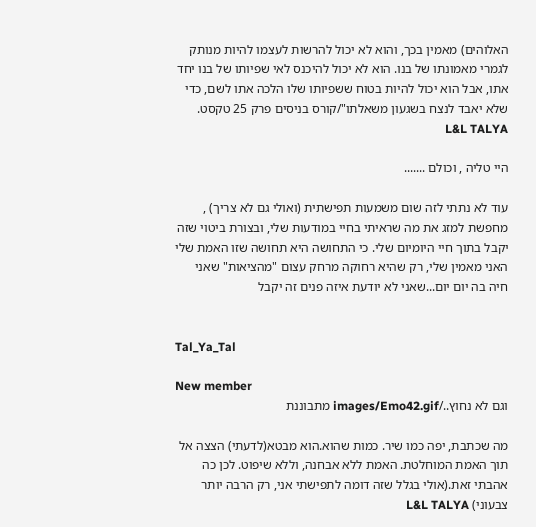האלוהים) מאמין בכך, והוא לא יכול להרשות לעצמו להיות מנותק לגמרי מאמונתו של בנו. הוא לא יכול להיכנס לאי שפיותו של בנו יחד אתו, אבל הוא יכול להיות בטוח ששפיותו שלו הלכה אתו לשם, כדי שלא יאבד לנצח בשגעון משאלתו"/קורס בניסים פרק 25 טקסט. L&L TALYA

היי טליה , וכולם .......

עוד לא נתתי לזה שום משמעות תפישתית (ואולי גם לא צריך) , מחפשת למזג את מה שראיתי בחיי במודעות שלי, ובצורת ביטוי שזה יקבל בתוך חיי היומיום שלי. כי התחושה היא תחושה שזו האמת שלי האני מאמין שלי, רק שהיא רחוקה מרחק עצום "מהציאות" שאני חיה בה יום יום...שאני לא יודעת איזה פנים זה יקבל


Tal_Ya_Tal

New member
וגם לא נחוץ../images/Emo42.gif מתבוננת

מה שכתבת, יפה כמו שיר. כמות שהוא.הוא מבטא(לדעתי) הצצה אל תוך האמת המוחלטת. האמת ללא אבחנה, וללא שיפוט. לכן כה אהבתי זאת.(אולי בגלל שזה דומה לתפישתי אני, רק הרבה יותר צבעוני) L&L TALYA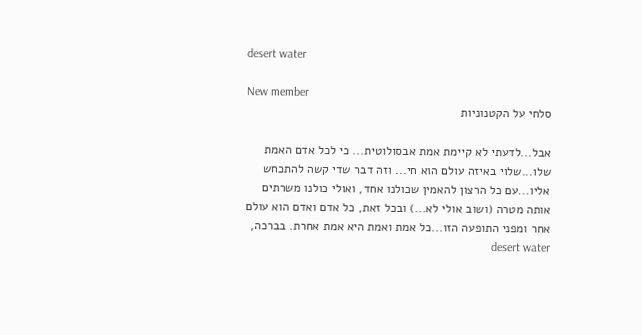desert water

New member
סלחי על הקטנוניות

אבל...לדעתי לא קיימת אמת אבסולוטית... כי לכל אדם האמת שלו...שלוי באיזה עולם הוא חי... וזה דבר שדי קשה להתכחש אליו...עם כל הרצון להאמין שכולנו אחד, ואולי כולנו משרתים אותה מטרה (ושוב אולי לא...) ובכל זאת, כל אדם ואדם הוא עולם אחר ומפני התופעה הזו...כל אמת ואמת היא אמת אחרת. בברכה, desert water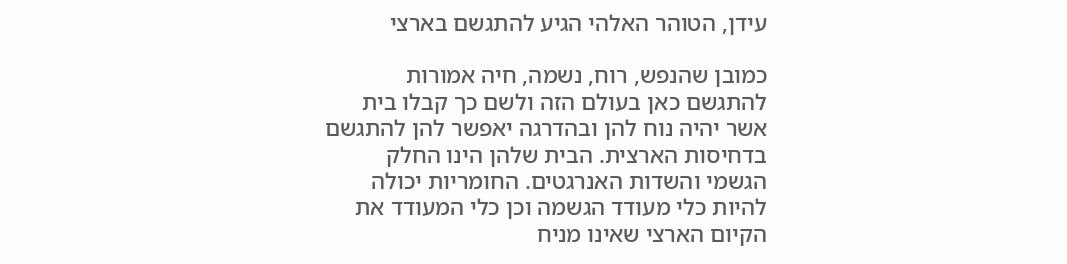עידן, הטוהר האלהי הגיע להתגשם בארצי

כמובן שהנפש, רוח, נשמה, חיה אמורות להתגשם כאן בעולם הזה ולשם כך קבלו בית אשר יהיה נוח להן ובהדרגה יאפשר להן להתגשם בדחיסות הארצית. הבית שלהן הינו החלק הגשמי והשדות האנרגטים. החומריות יכולה להיות כלי מעודד הגשמה וכן כלי המעודד את הקיום הארצי שאינו מניח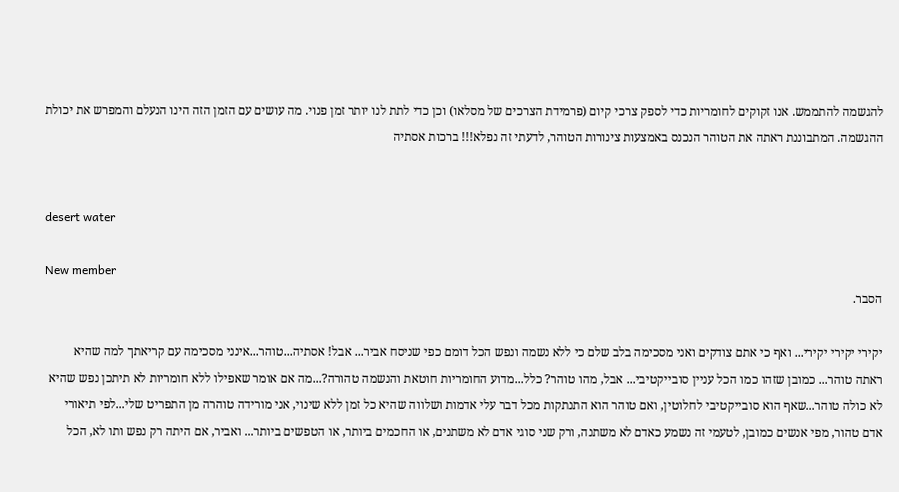להגשמה להתממש. אנו זקוקים לחומריות כדי לספק צרכי קיום (פרמידת הצרכים של מסלאו) וכן כדי לתת לנו יותר זמן פנוי. מה עושים עם הזמן הזה הינו הנעלם והמפרש את יכולת ההגשמה. המתבוננת ראתה את הטוהר הנכנס באמצעות צינורות הטוהר, לדעתי זה נפלא!!! ברכות אסתיה


desert water

New member
הסבר.

יקירי יקירי יקירי... ואף כי אתם צודקים ואני מסכימה בלב שלם כי ללא נשמה ונפש הכל דומם כפי שניסח אביר... אבל! אסתיה...טוהר...אינני מסכימה עם קריאתך למה שהיא ראתה טוהר... כמובן שזהו כמו הכל עניין סובייקטיבי... אבל, מהו טוהר? כלל...מדוע החומריות חוטאת והנשמה טהורה?...מה אם אומר שאפילו ללא חומריות לא תיתכן נפש שהיא לא כולה טוהר...שאף הוא סובייקטיבי לחלוטין, ואם טוהר הוא התנתקות מכל דבר עלי אדמות ושלווה שהיא כל זמן ללא שינוי, אני מורידה טוהרה מן התפריט שלי...לפי תיאורי אדם טהור, מפי אנשים כמובן, לטעמי זה נשמע כאדם לא משתנה, ורק שני סוגי אדם לא משתנים, או החכמים ביותר, או הטפשים ביותר... ואביר, אם היתה רק נפש ותו לא, הכל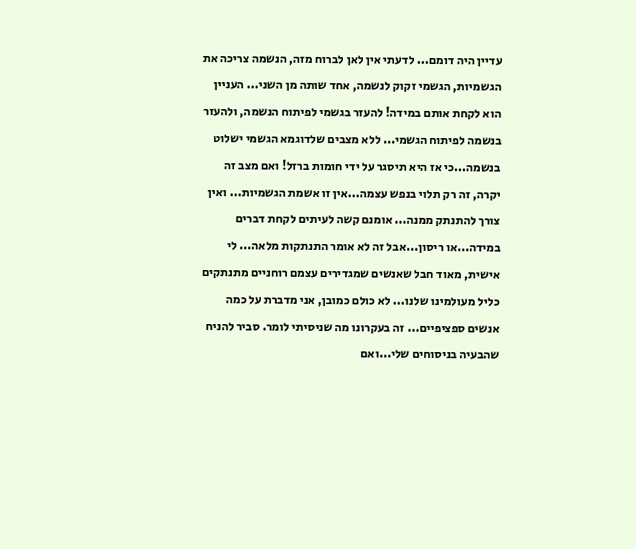עדיין היה דומם... לדעתי אין לאן לברוח מזה, הנשמה צריכה את הגשמיות, הגשמי זקוק לנשמה, אחד שותה מן השני... העניין הוא לקחת אותם במידה! להעזר בגשמי לפיתוח הנשמה, ולהעזר בנשמה לפיתוח הגשמי... ללא מצבים שלדוגמא הגשמי ישלוט בנשמה...כי אז היא תיסגר על ידי חומות ברזל! ואם מצב זה יקרה, זה רק תלוי בנפש עצמה...אין זו אשמת הגשמיות... ואין צורך להתנתק ממנה... אומנם קשה לעיתים לקחת דברים במידה...או ריסון...אבל זה לא אומר התנתקות מלאה... לי אישית, מאוד חבל שאנשים שמגדירים עצמם רוחניים מתנתקים כליל מעולמינו שלנו... לא כולם כמובן, אני מדברת על כמה אנשים ספציפיים... זה בעקרונו מה שניסיתי לומר. סביר להניח שהבעיה בניסוחים שלי...ואם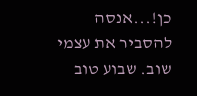כן!...אנסה להסביר את עצמי שוב. שבוע טוב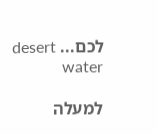לכם... desert water

למעלה